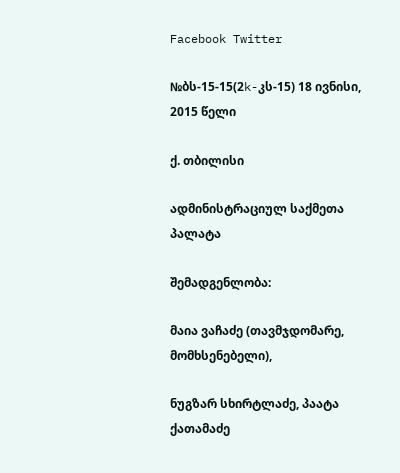Facebook Twitter

№ბს-15-15(2k-კს-15) 18 ივნისი, 2015 წელი

ქ. თბილისი

ადმინისტრაციულ საქმეთა პალატა

შემადგენლობა:

მაია ვაჩაძე (თავმჯდომარე, მომხსენებელი),

ნუგზარ სხირტლაძე, პაატა ქათამაძე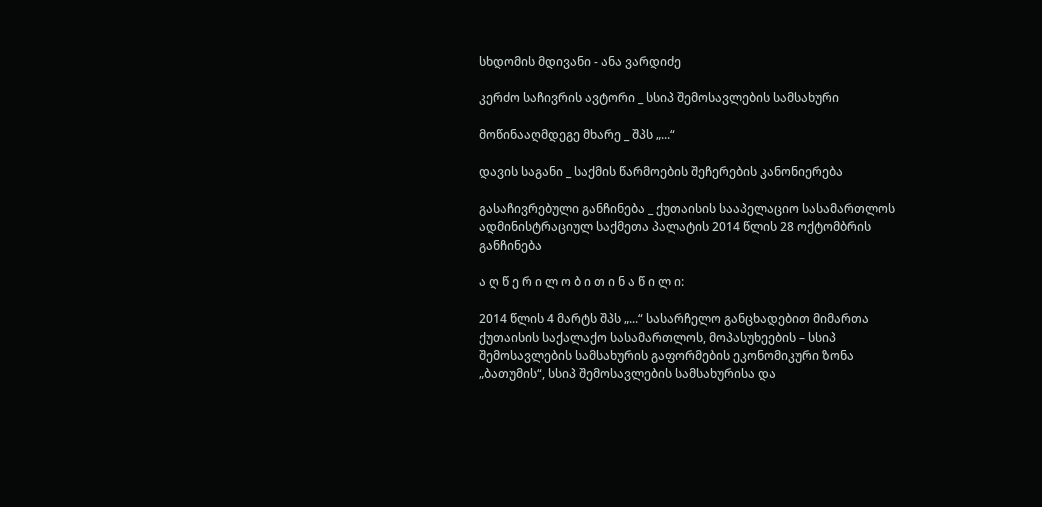სხდომის მდივანი - ანა ვარდიძე

კერძო საჩივრის ავტორი _ სსიპ შემოსავლების სამსახური

მოწინააღმდეგე მხარე _ შპს „...“

დავის საგანი _ საქმის წარმოების შეჩერების კანონიერება

გასაჩივრებული განჩინება _ ქუთაისის სააპელაციო სასამართლოს ადმინისტრაციულ საქმეთა პალატის 2014 წლის 28 ოქტომბრის განჩინება

ა ღ წ ე რ ი ლ ო ბ ი თ ი ნ ა წ ი ლ ი:

2014 წლის 4 მარტს შპს „...“ სასარჩელო განცხადებით მიმართა ქუთაისის საქალაქო სასამართლოს, მოპასუხეების – სსიპ შემოსავლების სამსახურის გაფორმების ეკონომიკური ზონა „ბათუმის“, სსიპ შემოსავლების სამსახურისა და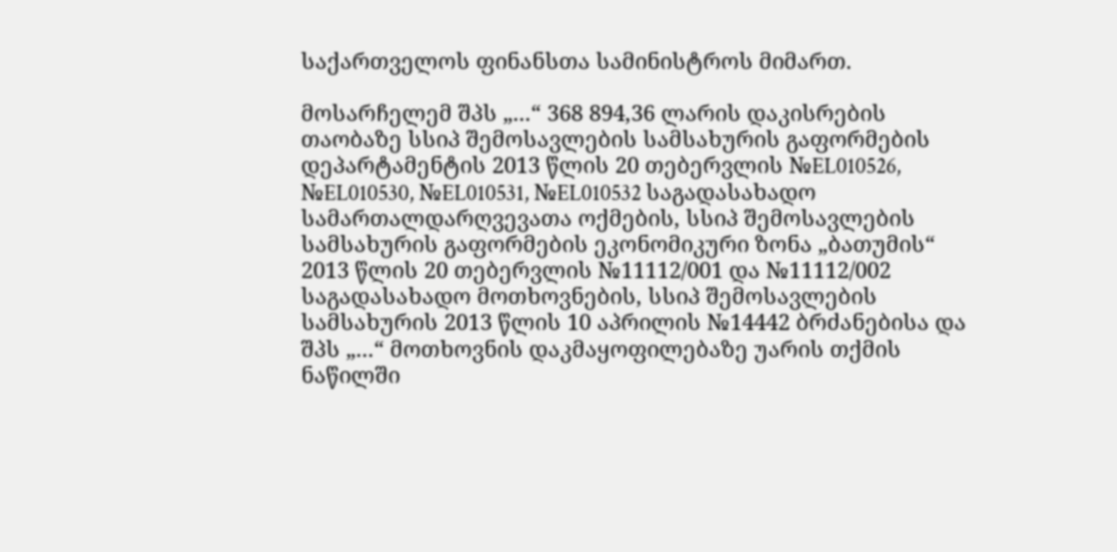საქართველოს ფინანსთა სამინისტროს მიმართ.

მოსარჩელემ შპს „...“ 368 894,36 ლარის დაკისრების თაობაზე სსიპ შემოსავლების სამსახურის გაფორმების დეპარტამენტის 2013 წლის 20 თებერვლის №EL010526, №EL010530, №EL010531, №EL010532 საგადასახადო სამართალდარღვევათა ოქმების, სსიპ შემოსავლების სამსახურის გაფორმების ეკონომიკური ზონა „ბათუმის“ 2013 წლის 20 თებერვლის №11112/001 და №11112/002 საგადასახადო მოთხოვნების, სსიპ შემოსავლების სამსახურის 2013 წლის 10 აპრილის №14442 ბრძანებისა და შპს „...“ მოთხოვნის დაკმაყოფილებაზე უარის თქმის ნაწილში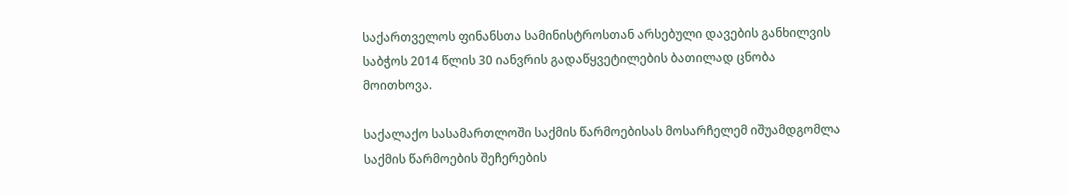საქართველოს ფინანსთა სამინისტროსთან არსებული დავების განხილვის საბჭოს 2014 წლის 30 იანვრის გადაწყვეტილების ბათილად ცნობა მოითხოვა.

საქალაქო სასამართლოში საქმის წარმოებისას მოსარჩელემ იშუამდგომლა საქმის წარმოების შეჩერების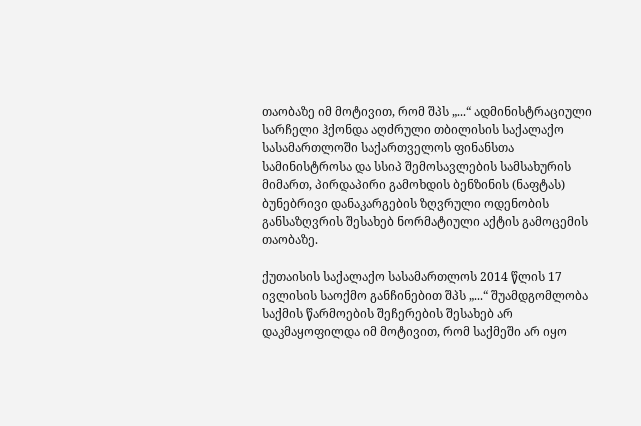თაობაზე იმ მოტივით, რომ შპს „...“ ადმინისტრაციული სარჩელი ჰქონდა აღძრული თბილისის საქალაქო სასამართლოში საქართველოს ფინანსთა სამინისტროსა და სსიპ შემოსავლების სამსახურის მიმართ, პირდაპირი გამოხდის ბენზინის (ნაფტას) ბუნებრივი დანაკარგების ზღვრული ოდენობის განსაზღვრის შესახებ ნორმატიული აქტის გამოცემის თაობაზე.

ქუთაისის საქალაქო სასამართლოს 2014 წლის 17 ივლისის საოქმო განჩინებით შპს „...“ შუამდგომლობა საქმის წარმოების შეჩერების შესახებ არ დაკმაყოფილდა იმ მოტივით, რომ საქმეში არ იყო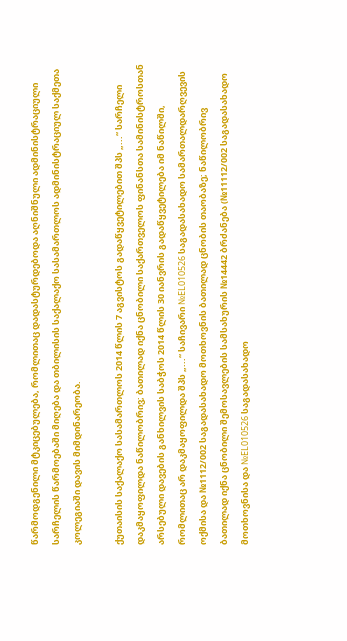წარმოდგენილი მტკიცებულება, რომლითაც დადასტურდებოდა აღნიშნული ადმინისტრაციული სარჩელის წარმოებაში მიღება და თბილისის საქალაქო სასამართლოს ადმინისტრაციულ საქმეთა კოლეგიაში დავის მიმდინარეობა.

ქუთაისის საქალაქო სასამართლოს 2014 წლის 7 აგვისტოს გადაწყვეტილებით შპს „...“ სარჩელი დაკმაყოფილდა ნაწილობრივ; ბათილად იქნა ცნობილი საქართველოს ფინანსთა სამინისტროსთან არსებული დავების განხილვის საბჭოს 2014 წლის 30 იანვრის გადაწყვეტილება იმ ნაწილში, რომლითაც არ დაკმაყოფილდა შპს „...“ საჩივარი №EL010526 საგადასახადო სამართალდარღვევის ოქმისა და №1112/002 საგადასახადო მოთხოვნის ბათილად ცნობის თაობაზე; ნაწილობრივ ბათილად იქნა ცნობილი შემოსავლების სამსახურის №14442 ბრძანება (№11112/002 საგადასახადო მოთხოვნისა და №EL010526 საგადასახადო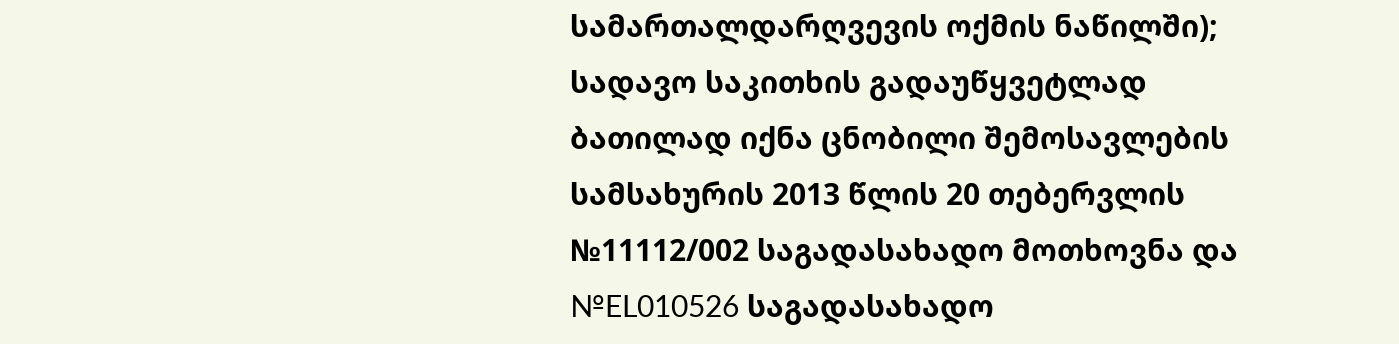სამართალდარღვევის ოქმის ნაწილში); სადავო საკითხის გადაუწყვეტლად ბათილად იქნა ცნობილი შემოსავლების სამსახურის 2013 წლის 20 თებერვლის №11112/002 საგადასახადო მოთხოვნა და №EL010526 საგადასახადო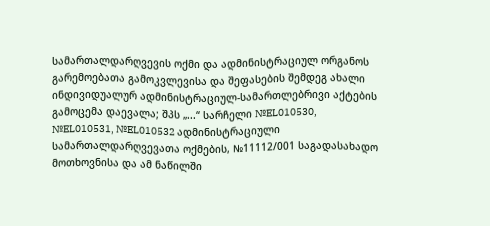სამართალდარღვევის ოქმი და ადმინისტრაციულ ორგანოს გარემოებათა გამოკვლევისა და შეფასების შემდეგ ახალი ინდივიდუალურ ადმინისტრაციულ-სამართლებრივი აქტების გამოცემა დაევალა; შპს „...“ სარჩელი №EL010530, №EL010531, №EL010532 ადმინისტრაციული სამართალდარღვევათა ოქმების, №11112/001 საგადასახადო მოთხოვნისა და ამ ნაწილში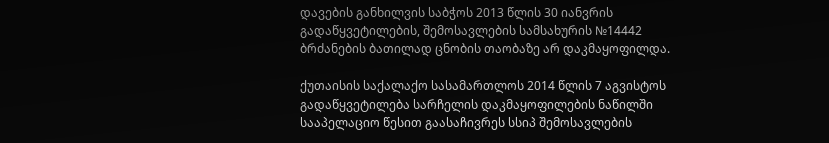დავების განხილვის საბჭოს 2013 წლის 30 იანვრის გადაწყვეტილების, შემოსავლების სამსახურის №14442 ბრძანების ბათილად ცნობის თაობაზე არ დაკმაყოფილდა.

ქუთაისის საქალაქო სასამართლოს 2014 წლის 7 აგვისტოს გადაწყვეტილება სარჩელის დაკმაყოფილების ნაწილში სააპელაციო წესით გაასაჩივრეს სსიპ შემოსავლების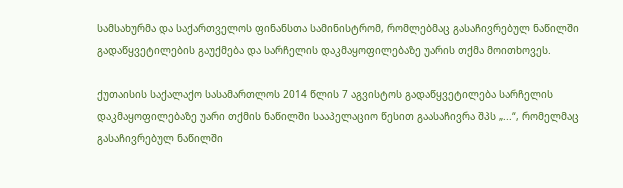სამსახურმა და საქართველოს ფინანსთა სამინისტრომ, რომლებმაც გასაჩივრებულ ნაწილში გადაწყვეტილების გაუქმება და სარჩელის დაკმაყოფილებაზე უარის თქმა მოითხოვეს.

ქუთაისის საქალაქო სასამართლოს 2014 წლის 7 აგვისტოს გადაწყვეტილება სარჩელის დაკმაყოფილებაზე უარი თქმის ნაწილში სააპელაციო წესით გაასაჩივრა შპს „...“, რომელმაც გასაჩივრებულ ნაწილში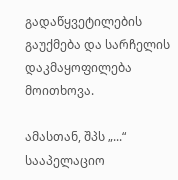გადაწყვეტილების გაუქმება და სარჩელის დაკმაყოფილება მოითხოვა.

ამასთან, შპს „...“ სააპელაციო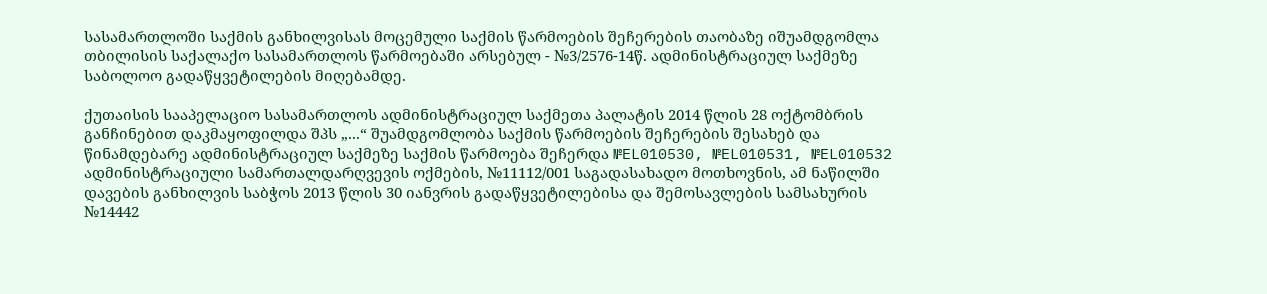სასამართლოში საქმის განხილვისას მოცემული საქმის წარმოების შეჩერების თაობაზე იშუამდგომლა თბილისის საქალაქო სასამართლოს წარმოებაში არსებულ - №3/2576-14წ. ადმინისტრაციულ საქმეზე საბოლოო გადაწყვეტილების მიღებამდე.

ქუთაისის სააპელაციო სასამართლოს ადმინისტრაციულ საქმეთა პალატის 2014 წლის 28 ოქტომბრის განჩინებით დაკმაყოფილდა შპს „...“ შუამდგომლობა საქმის წარმოების შეჩერების შესახებ და წინამდებარე ადმინისტრაციულ საქმეზე საქმის წარმოება შეჩერდა №EL010530, №EL010531, №EL010532 ადმინისტრაციული სამართალდარღვევის ოქმების, №11112/001 საგადასახადო მოთხოვნის, ამ ნაწილში დავების განხილვის საბჭოს 2013 წლის 30 იანვრის გადაწყვეტილებისა და შემოსავლების სამსახურის №14442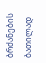ბრძანების ბათილად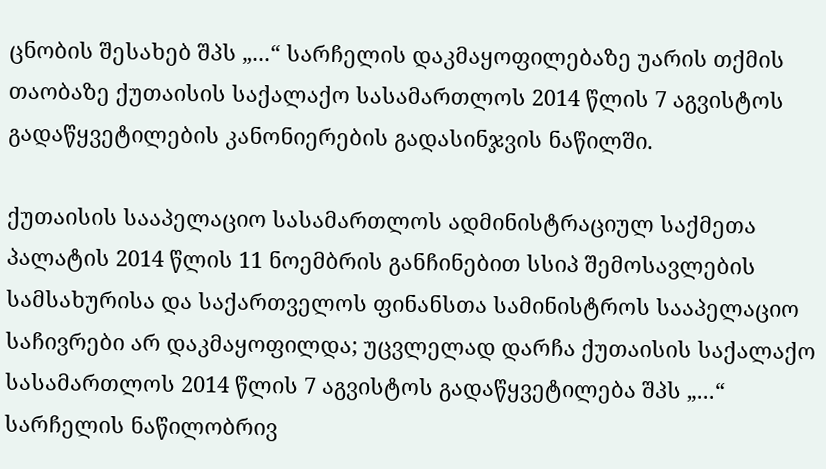ცნობის შესახებ შპს „...“ სარჩელის დაკმაყოფილებაზე უარის თქმის თაობაზე ქუთაისის საქალაქო სასამართლოს 2014 წლის 7 აგვისტოს გადაწყვეტილების კანონიერების გადასინჯვის ნაწილში.

ქუთაისის სააპელაციო სასამართლოს ადმინისტრაციულ საქმეთა პალატის 2014 წლის 11 ნოემბრის განჩინებით სსიპ შემოსავლების სამსახურისა და საქართველოს ფინანსთა სამინისტროს სააპელაციო საჩივრები არ დაკმაყოფილდა; უცვლელად დარჩა ქუთაისის საქალაქო სასამართლოს 2014 წლის 7 აგვისტოს გადაწყვეტილება შპს „...“ სარჩელის ნაწილობრივ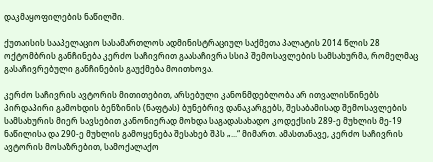დაკმაყოფილების ნაწილში.

ქუთაისის სააპელაციო სასამართლოს ადმინისტრაციულ საქმეთა პალატის 2014 წლის 28 ოქტომბრის განჩინება კერძო საჩივრით გაასაჩივრა სსიპ შემოსავლების სამსახურმა, რომელმაც გასაჩივრებული განჩინების გაუქმება მოითხოვა.

კერძო საჩივრის ავტორის მითითებით, არსებული კანონმდებლობა არ ითვალისწინებს პირდაპირი გამოხდის ბენზინის (ნაფტას) ბუნებრივ დანაკარგებს, შესაბამისად შემოსავლების სამსახურის მიერ სავსებით კანონიერად მოხდა საგადასახადო კოდექსის 289-ე მუხლის მე-19 ნაწილისა და 290-ე მუხლის გამოყენება შესახებ შპს „...“ მიმართ. ამასთანავე, კერძო საჩივრის ავტორის მოსაზრებით, სამოქალაქო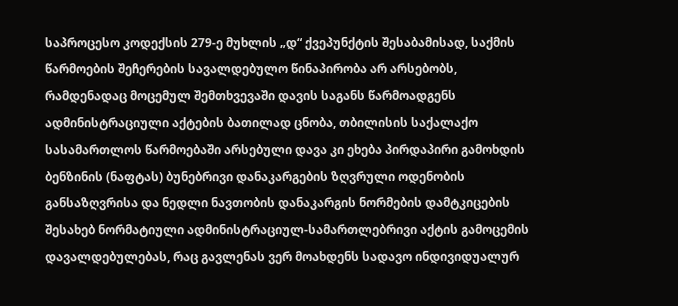საპროცესო კოდექსის 279-ე მუხლის „დ“ ქვეპუნქტის შესაბამისად, საქმის წარმოების შეჩერების სავალდებულო წინაპირობა არ არსებობს, რამდენადაც მოცემულ შემთხვევაში დავის საგანს წარმოადგენს ადმინისტრაციული აქტების ბათილად ცნობა, თბილისის საქალაქო სასამართლოს წარმოებაში არსებული დავა კი ეხება პირდაპირი გამოხდის ბენზინის (ნაფტას) ბუნებრივი დანაკარგების ზღვრული ოდენობის განსაზღვრისა და ნედლი ნავთობის დანაკარგის ნორმების დამტკიცების შესახებ ნორმატიული ადმინისტრაციულ-სამართლებრივი აქტის გამოცემის დავალდებულებას, რაც გავლენას ვერ მოახდენს სადავო ინდივიდუალურ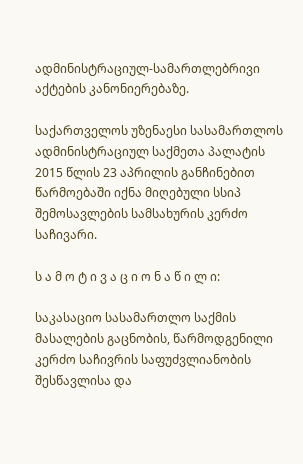ადმინისტრაციულ-სამართლებრივი აქტების კანონიერებაზე.

საქართველოს უზენაესი სასამართლოს ადმინისტრაციულ საქმეთა პალატის 2015 წლის 23 აპრილის განჩინებით წარმოებაში იქნა მიღებული სსიპ შემოსავლების სამსახურის კერძო საჩივარი.

ს ა მ ო ტ ი ვ ა ც ი ო ნ ა წ ი ლ ი:

საკასაციო სასამართლო საქმის მასალების გაცნობის, წარმოდგენილი კერძო საჩივრის საფუძვლიანობის შესწავლისა და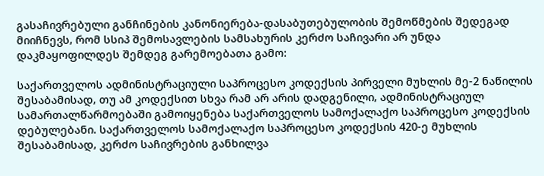გასაჩივრებული განჩინების კანონიერება-დასაბუთებულობის შემოწმების შედეგად მიიჩნევს, რომ სსიპ შემოსავლების სამსახურის კერძო საჩივარი არ უნდა დაკმაყოფილდეს შემდეგ გარემოებათა გამო:

საქართველოს ადმინისტრაციული საპროცესო კოდექსის პირველი მუხლის მე-2 ნაწილის შესაბამისად, თუ ამ კოდექსით სხვა რამ არ არის დადგენილი, ადმინისტრაციულ სამართალწარმოებაში გამოიყენება საქართველოს სამოქალაქო საპროცესო კოდექსის დებულებანი. საქართველოს სამოქალაქო საპროცესო კოდექსის 420-ე მუხლის შესაბამისად, კერძო საჩივრების განხილვა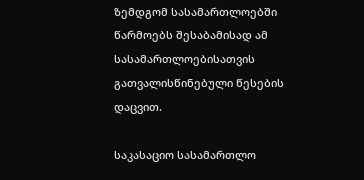ზემდგომ სასამართლოებში წარმოებს შესაბამისად ამ სასამართლოებისათვის გათვალისწინებული წესების დაცვით.

საკასაციო სასამართლო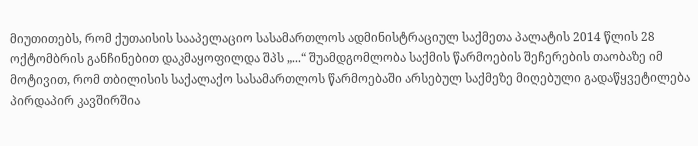მიუთითებს, რომ ქუთაისის სააპელაციო სასამართლოს ადმინისტრაციულ საქმეთა პალატის 2014 წლის 28 ოქტომბრის განჩინებით დაკმაყოფილდა შპს „...“ შუამდგომლობა საქმის წარმოების შეჩერების თაობაზე იმ მოტივით, რომ თბილისის საქალაქო სასამართლოს წარმოებაში არსებულ საქმეზე მიღებული გადაწყვეტილება პირდაპირ კავშირშია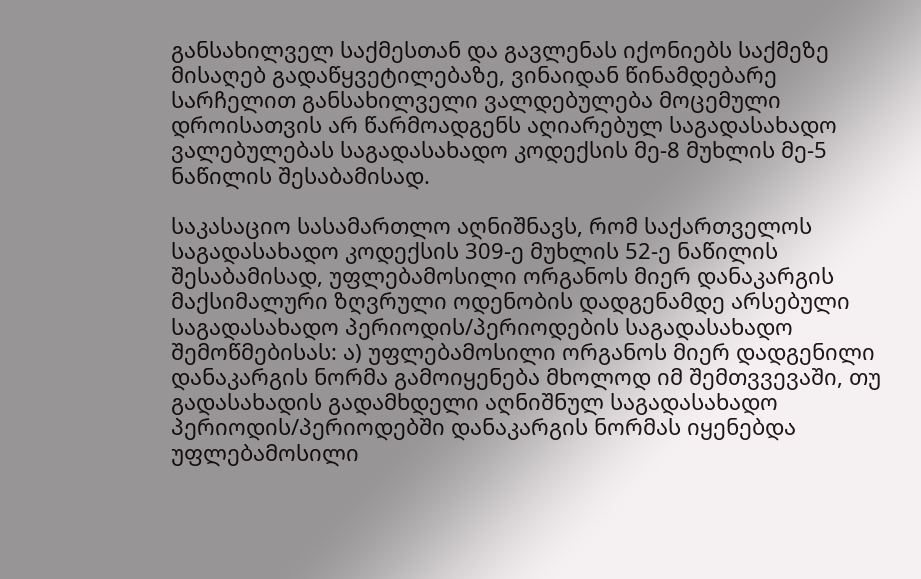განსახილველ საქმესთან და გავლენას იქონიებს საქმეზე მისაღებ გადაწყვეტილებაზე, ვინაიდან წინამდებარე სარჩელით განსახილველი ვალდებულება მოცემული დროისათვის არ წარმოადგენს აღიარებულ საგადასახადო ვალებულებას საგადასახადო კოდექსის მე-8 მუხლის მე-5 ნაწილის შესაბამისად.

საკასაციო სასამართლო აღნიშნავს, რომ საქართველოს საგადასახადო კოდექსის 309-ე მუხლის 52-ე ნაწილის შესაბამისად, უფლებამოსილი ორგანოს მიერ დანაკარგის მაქსიმალური ზღვრული ოდენობის დადგენამდე არსებული საგადასახადო პერიოდის/პერიოდების საგადასახადო შემოწმებისას: ა) უფლებამოსილი ორგანოს მიერ დადგენილი დანაკარგის ნორმა გამოიყენება მხოლოდ იმ შემთვვევაში, თუ გადასახადის გადამხდელი აღნიშნულ საგადასახადო პერიოდის/პერიოდებში დანაკარგის ნორმას იყენებდა უფლებამოსილი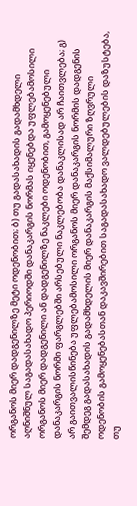ორგანოს მიერ დადგენილზე მეტი ოდენობით; ბ) თუ გადასახადის გადამხდელი აღნიშნულ საგადასახადო პერიოდში დანაკარგის ნორმას იყენებდა უფლებამოსილი ორგანოს მიერ დადგენილი ან დადგენილზე ნაკლები ოდენობით, გამოყენებული დანაკარგის ნორმი ფარგლებში არსებული ნაკლებობა დანაკლისად არ ჩაითვლება; გ) არ გაითვალისწინება უფლებამოსილი ორგანოს მიერ დანაკარგის ნორმის დადგენის შემდეგ გადასახადის გადამხდელის მიერ დანაკარგის მაქსიმალური ზღვრული ოდენობის გამოყენებასთან დაკავშირებით საგადასახადო ვალდებულების დაზუსტება, თუ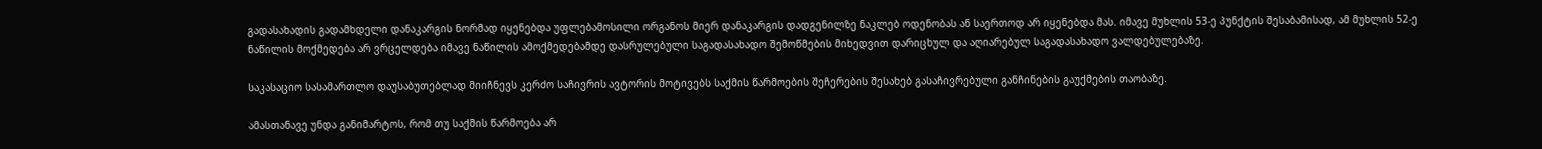გადასახადის გადამხდელი დანაკარგის ნორმად იყენებდა უფლებამოსილი ორგანოს მიერ დანაკარგის დადგენილზე ნაკლებ ოდენობას ან საერთოდ არ იყენებდა მას. იმავე მუხლის 53-ე პუნქტის შესაბამისად, ამ მუხლის 52-ე ნაწილის მოქმედება არ ვრცელდება იმავე ნაწილის ამოქმედებამდე დასრულებული საგადასახადო შემოწმების მიხედვით დარიცხულ და აღიარებულ საგადასახადო ვალდებულებაზე.

საკასაციო სასამართლო დაუსაბუთებლად მიიჩნევს კერძო საჩივრის ავტორის მოტივებს საქმის წარმოების შეჩერების შესახებ გასაჩივრებული განჩინების გაუქმების თაობაზე.

ამასთანავე უნდა განიმარტოს, რომ თუ საქმის წარმოება არ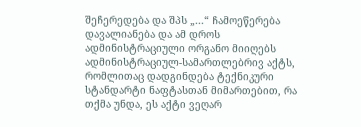შეჩერედება და შპს „...“ ჩამოეწერება დავალიანება და ამ დროს ადმინისტრაციული ორგანო მიიღებს ადმინისტრაციულ-სამართლებრივ აქტს, რომლითაც დადგინდება ტექნიკური სტანდარტი ნაფტასთან მიმართებით, რა თქმა უნდა, ეს აქტი ვეღარ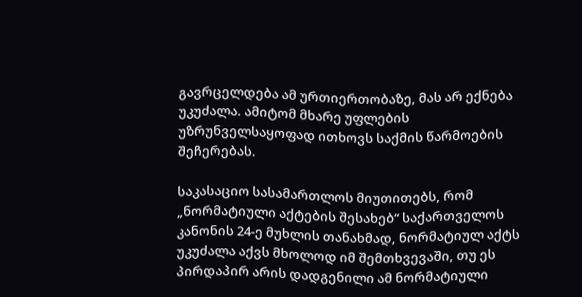გავრცელდება ამ ურთიერთობაზე, მას არ ექნება უკუძალა. ამიტომ მხარე უფლების უზრუნველსაყოფად ითხოვს საქმის წარმოების შეჩერებას.

საკასაციო სასამართლოს მიუთითებს, რომ „ნორმატიული აქტების შესახებ“ საქართველოს კანონის 24-ე მუხლის თანახმად, ნორმატიულ აქტს უკუძალა აქვს მხოლოდ იმ შემთხვევაში, თუ ეს პირდაპირ არის დადგენილი ამ ნორმატიული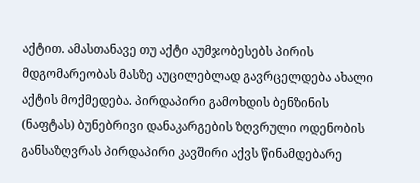აქტით. ამასთანავე თუ აქტი აუმჯობესებს პირის მდგომარეობას მასზე აუცილებლად გავრცელდება ახალი აქტის მოქმედება. პირდაპირი გამოხდის ბენზინის (ნაფტას) ბუნებრივი დანაკარგების ზღვრული ოდენობის განსაზღვრას პირდაპირი კავშირი აქვს წინამდებარე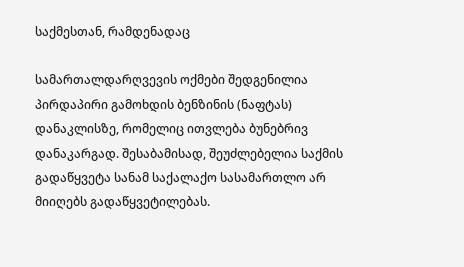საქმესთან, რამდენადაც

სამართალდარღვევის ოქმები შედგენილია პირდაპირი გამოხდის ბენზინის (ნაფტას) დანაკლისზე, რომელიც ითვლება ბუნებრივ დანაკარგად. შესაბამისად, შეუძლებელია საქმის გადაწყვეტა სანამ საქალაქო სასამართლო არ მიიღებს გადაწყვეტილებას.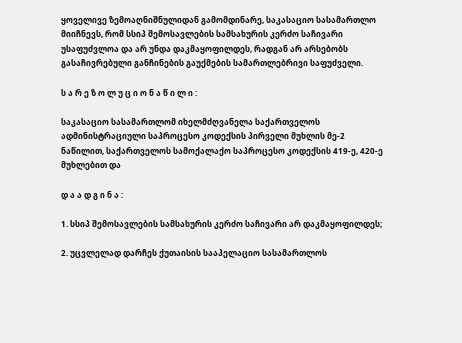ყოველივე ზემოაღნიშნულიდან გამომდინარე, საკასაციო სასამართლო მიიჩნევს, რომ სსიპ შემოსავლების სამსახურის კერძო საჩივარი უსაფუძვლოა და არ უნდა დაკმაყოფილდეს, რადგან არ არსებობს გასაჩივრებული განჩინების გაუქმების სამართლებრივი საფუძველი.

ს ა რ ე ზ ო ლ უ ც ი ო ნ ა წ ი ლ ი :

საკასაციო სასამართლომ იხელმძღვანელა საქართველოს ადმინისტრაციული საპროცესო კოდექსის პირველი მუხლის მე-2 ნაწილით, საქართველოს სამოქალაქო საპროცესო კოდექსის 419-ე, 420-ე მუხლებით და

დ ა ა დ გ ი ნ ა :

1. სსიპ შემოსავლების სამსახურის კერძო საჩივარი არ დაკმაყოფილდეს;

2. უცვლელად დარჩეს ქუთაისის სააპელაციო სასამართლოს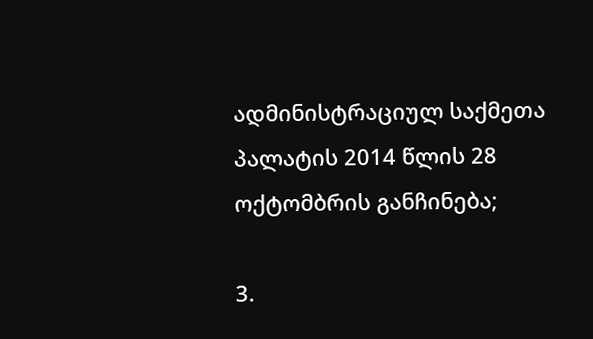ადმინისტრაციულ საქმეთა პალატის 2014 წლის 28 ოქტომბრის განჩინება;

3.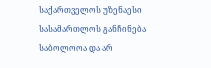საქართველოს უზენაესი სასამართლოს განჩინება საბოლოოა და არ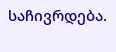საჩივრდება.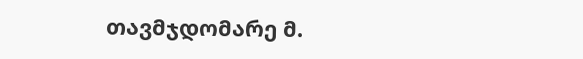თავმჯდომარე მ.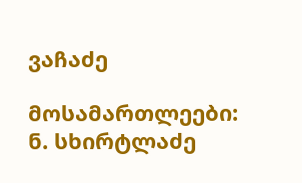ვაჩაძე

მოსამართლეები: ნ. სხირტლაძე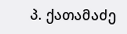პ. ქათამაძე